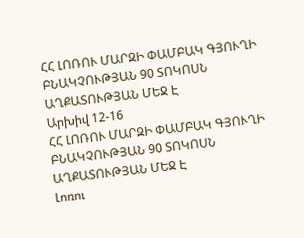ՀՀ ԼՈՌՈՒ ՄԱՐԶԻ ՓԱՄԲԱԿ ԳՅՈՒՂԻ ԲՆԱԿՉՈՒԹՅԱՆ 90 ՏՈԿՈՍՆ ԱՂՔԱՏՈՒԹՅԱՆ ՄԵՋ Է
Արխիվ 12-16
ՀՀ ԼՈՌՈՒ ՄԱՐԶԻ ՓԱՄԲԱԿ ԳՅՈՒՂԻ ԲՆԱԿՉՈՒԹՅԱՆ 90 ՏՈԿՈՍՆ ԱՂՔԱՏՈՒԹՅԱՆ ՄԵՋ Է
Լոռու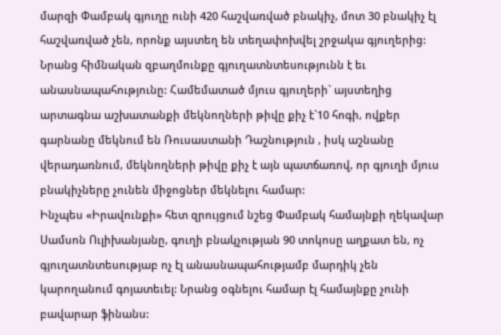մարզի Փամբակ գյուղը ունի 420 հաշվառված բնակիչ, մոտ 30 բնակիչ էլ հաշվառված չեն, որոնք այստեղ են տեղափոխվել շրջակա գյուղերից: Նրանց հիմնական զբաղմունքը գյուղատնտեսությունն է եւ անասնապահությունը: Համեմատած մյուս գյուղերի` այստեղից արտագնա աշխատանքի մեկնողների թիվը քիչ է`10 հոգի, ովքեր գարնանը մեկնում են Ռուսաստանի Դաշնություն , իսկ աշնանը վերադառնում, մեկնողների թիվը քիչ է այն պատճառով, որ գյուղի մյուս բնակիչները չունեն միջոցներ մեկնելու համար:
Ինչպես «Իրավունքի» հետ զրույցում նշեց Փամբակ համայնքի ղեկավար Սամսոն Ուլիխանյանը, գուղի բնակչության 90 տոկոսը աղքատ են, ոչ գյուղատնտեսությաբ ոչ էլ անասնապահությամբ մարդիկ չեն կարողանում գոյատեւել: Նրանց օգնելու համար էլ համայնքը չունի բավարար ֆինանս: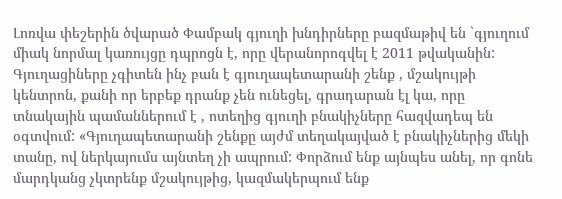Լոռվա փեշերին ծվարած Փամբակ գյուղի խնդիրները բազմաթիվ են `գյուղում միակ նորմալ կառույցը դպրոցն է, որը վերանորոգվել է 2011 թվականին: Գյուղացիները չգիտեն ինչ բան է գյուղապետարանի շենք , մշակույթի կենտրոն, քանի որ երբեք դրանք չեն ունեցել, գրադարան էլ կա, որը տնակային պամաններում է , ոտեղից գյուղի բնակիչները հազվադեպ են օգտվում: «Գյուղապետարանի շենքը այժմ տեղակայված է բնակիչներից մեկի տանը, ով ներկայումս այնտեղ չի ապրում: Փորձում ենք այնպես անել, որ գոնե մարդկանց չկտրենք մշակույթից, կազմակերպում ենք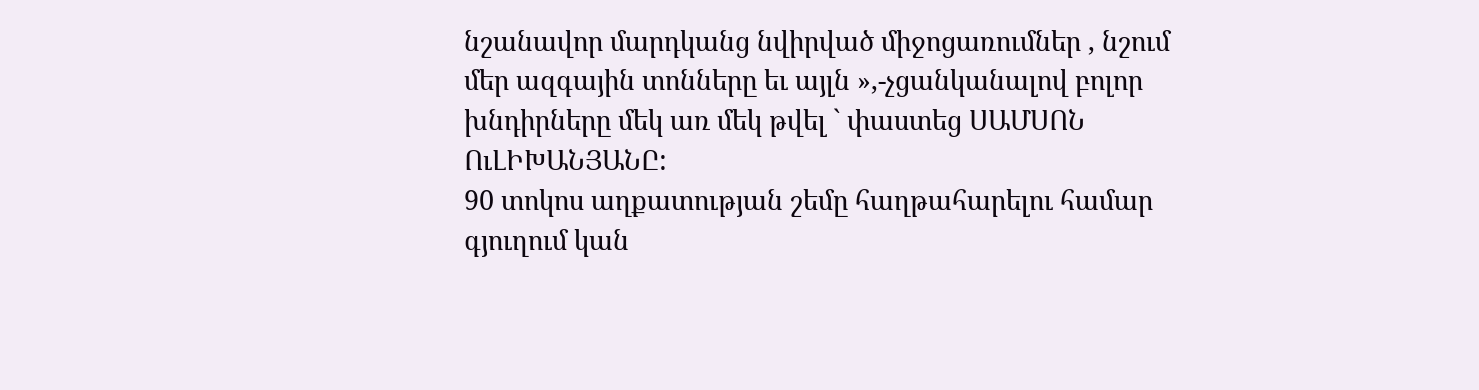նշանավոր մարդկանց նվիրված միջոցառումներ , նշում մեր ազգային տոնները եւ այլն »,-չցանկանալով բոլոր խնդիրները մեկ առ մեկ թվել ` փաստեց ՍԱՄՍՈՆ ՈւԼԻԽԱՆՅԱՆԸ:
90 տոկոս աղքատության շեմը հաղթահարելու համար գյուղում կան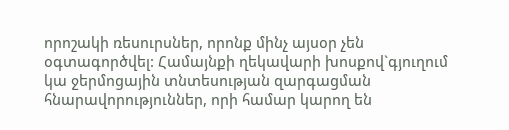որոշակի ռեսուրսներ, որոնք մինչ այսօր չեն օգտագործվել: Համայնքի ղեկավարի խոսքով`գյուղում կա ջերմոցային տնտեսության զարգացման հնարավորություններ, որի համար կարող են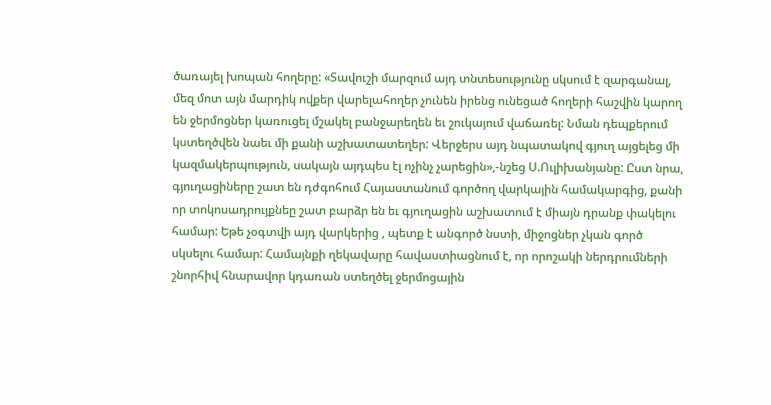ծառայել խոպան հողերը: «Տավուշի մարզում այդ տնտեսությունը սկսում է զարգանալ, մեզ մոտ այն մարդիկ ովքեր վարելահողեր չունեն իրենց ունեցած հողերի հաշվին կարող են ջերմոցներ կառուցել մշակել բանջարեղեն եւ շուկայում վաճառել: Նման դեպքերում կստեղծվեն նաեւ մի քանի աշխատատեղեր: Վերջերս այդ նպատակով գյուղ այցելեց մի կազմակերպություն, սակայն այդպես էլ ոչինչ չարեցին»,-նշեց Ս.Ուլիխանյանը: Ըստ նրա, գյուղացիները շատ են դժգոհում Հայաստանում գործող վարկային համակարգից, քանի որ տոկոսադրույքնեը շատ բարձր են եւ գյուղացին աշխատում է միայն դրանք փակելու համար: Եթե չօգտվի այդ վարկերից , պետք է անգործ նստի, միջոցներ չկան գործ սկսելու համար: Համայնքի ղեկավարը հավաստիացնում է, որ որոշակի ներդրումների շնորհիվ հնարավոր կդառան ստեղծել ջերմոցային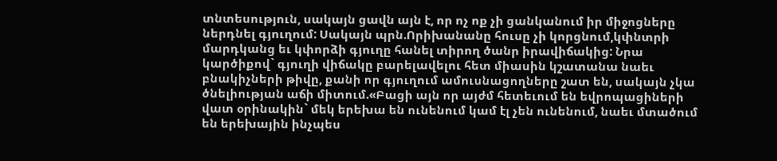տնտեսություն, սակայն ցավն այն է, որ ոչ ոք չի ցանկանում իր միջոցները ներդնել գյուղում: Սակայն պրն.Որիխանանը հուսը չի կորցնում,կփնտրի մարդկանց եւ կփորձի գյուղը հանել տիրող ծանր իրավիճակից: Նրա կարծիքով` գյուղի վիճակը բարելավելու հետ միասին կշատանա նաեւ բնակիչների թիվը, քանի որ գյուղում ամուսնացողները շատ են, սակայն չկա ծնելիության աճի միտում.«Բացի այն որ այժմ հետեւում են եվրոպացիների վատ օրինակին` մեկ երեխա են ունենում կամ էլ չեն ունենում, նաեւ մտածում են երեխային ինչպես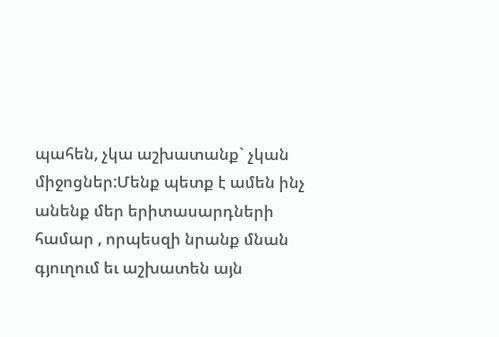պահեն, չկա աշխատանք` չկան միջոցներ:Մենք պետք է ամեն ինչ անենք մեր երիտասարդների համար , որպեսզի նրանք մնան գյուղում եւ աշխատեն այն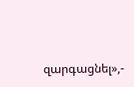զարգացնել»,-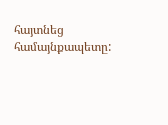հայտնեց համայնքապետը: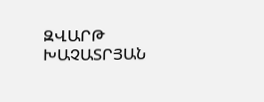ԶՎԱՐԹ ԽԱՉԱՏՐՅԱՆ